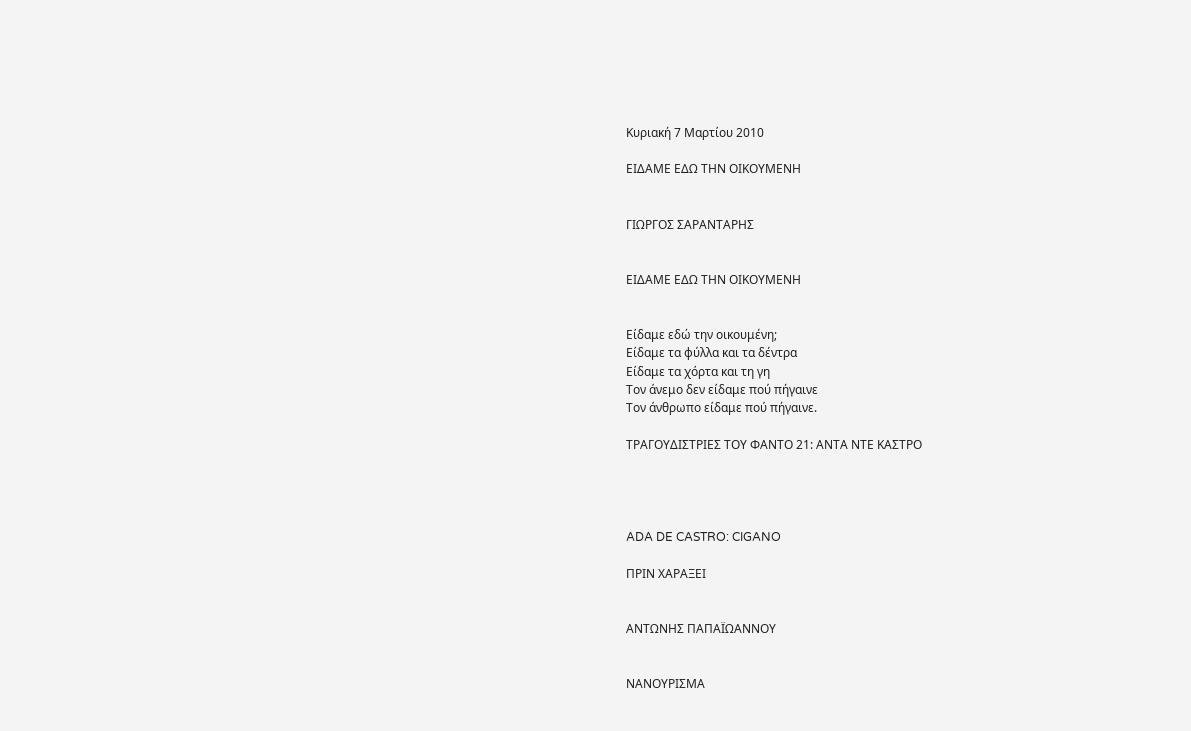Κυριακή 7 Μαρτίου 2010

ΕΙΔΑΜΕ ΕΔΩ ΤΗΝ ΟΙΚΟΥΜΕΝΗ


ΓΙΩΡΓΟΣ ΣΑΡΑΝΤΑΡΗΣ


ΕΙΔΑΜΕ ΕΔΩ ΤΗΝ ΟΙΚΟΥΜΕΝΗ


Είδαμε εδώ την οικουμένη;
Είδαμε τα φύλλα και τα δέντρα
Είδαμε τα χόρτα και τη γη
Τον άνεμο δεν είδαμε πού πήγαινε
Τον άνθρωπο είδαμε πού πήγαινε.

ΤΡΑΓΟΥΔΙΣΤΡΙΕΣ ΤΟΥ ΦΑΝΤΟ 21: ΑΝΤΑ ΝΤΕ ΚΑΣΤΡΟ




ADA DE CASTRO: CIGANO

ΠΡΙΝ ΧΑΡΑΞΕΙ


ΑΝΤΩΝΗΣ ΠΑΠΑΪΩΑΝΝΟΥ


ΝΑΝΟΥΡΙΣΜΑ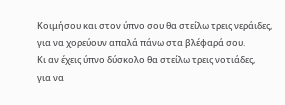Κοιμήσου και στον ύπνο σου θα στείλω τρεις νεράιδες,
για να χορεύουν απαλά πάνω στα βλέφαρά σου.
Κι αν έχεις ύπνο δύσκολο θα στείλω τρεις νοτιάδες,
για να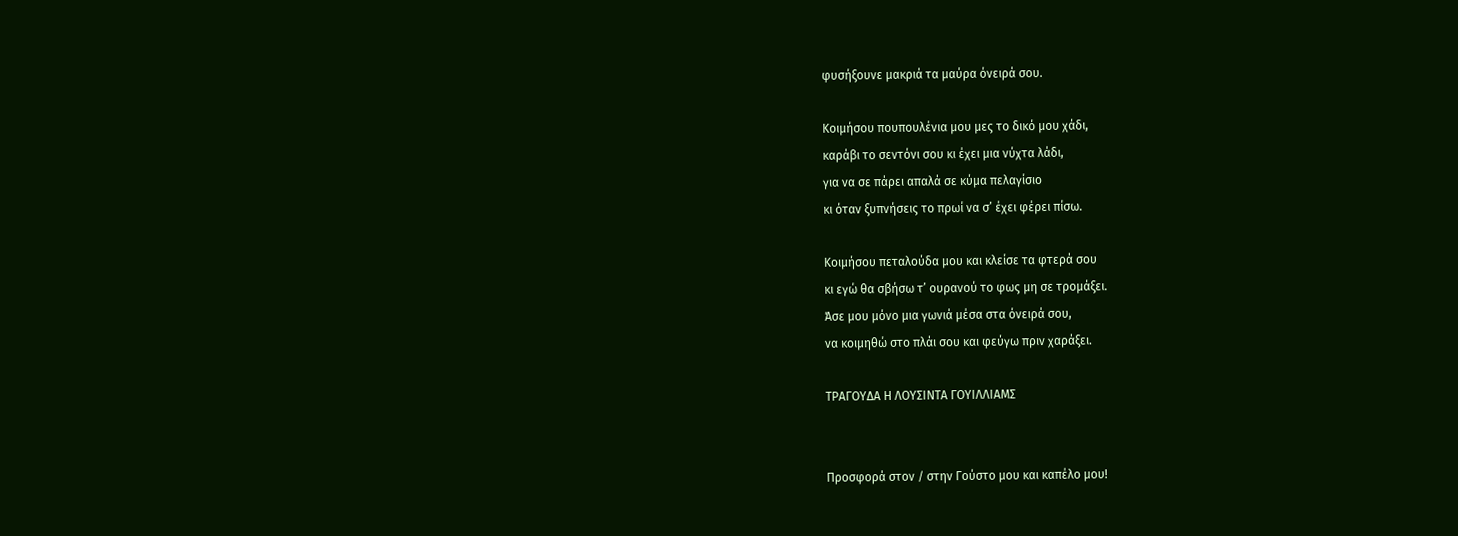φυσήξουνε μακριά τα μαύρα όνειρά σου.

Κοιμήσου πουπουλένια μου μες το δικό μου χάδι,
καράβι το σεντόνι σου κι έχει μια νύχτα λάδι,
για να σε πάρει απαλά σε κύμα πελαγίσιο
κι όταν ξυπνήσεις το πρωί να σ’ έχει φέρει πίσω.

Κοιμήσου πεταλούδα μου και κλείσε τα φτερά σου
κι εγώ θα σβήσω τ’ ουρανού το φως μη σε τρομάξει.
Άσε μου μόνο μια γωνιά μέσα στα όνειρά σου,
να κοιμηθώ στο πλάι σου και φεύγω πριν χαράξει.

ΤΡΑΓΟΥΔΑ Η ΛΟΥΣΙΝΤΑ ΓΟΥΙΛΛΙΑΜΣ


Προσφορά στον / στην Γούστο μου και καπέλο μου!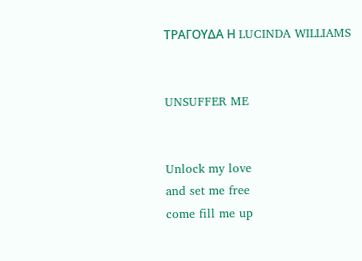ΤΡΑΓΟΥΔΑ Η LUCINDA WILLIAMS


UNSUFFER ME


Unlock my love
and set me free
come fill me up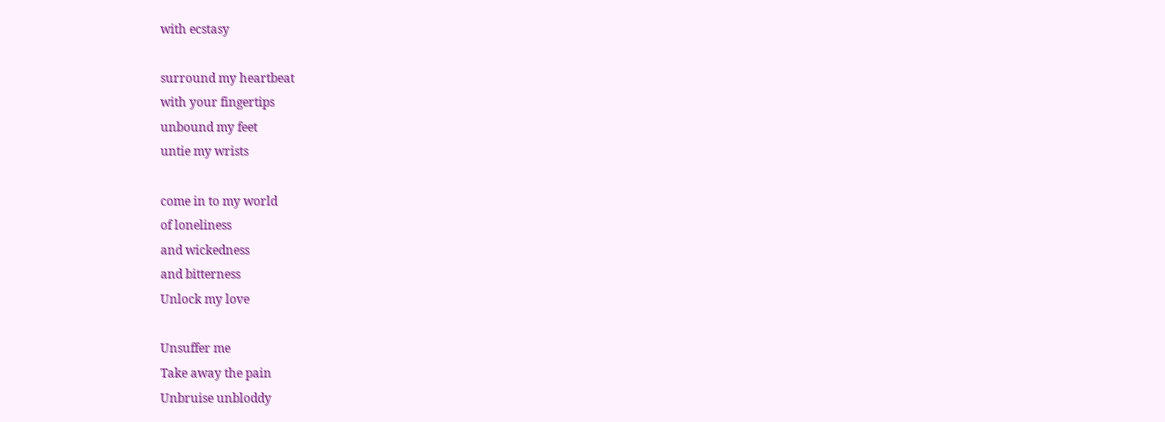with ecstasy

surround my heartbeat
with your fingertips
unbound my feet
untie my wrists

come in to my world
of loneliness
and wickedness
and bitterness
Unlock my love

Unsuffer me
Take away the pain
Unbruise unbloddy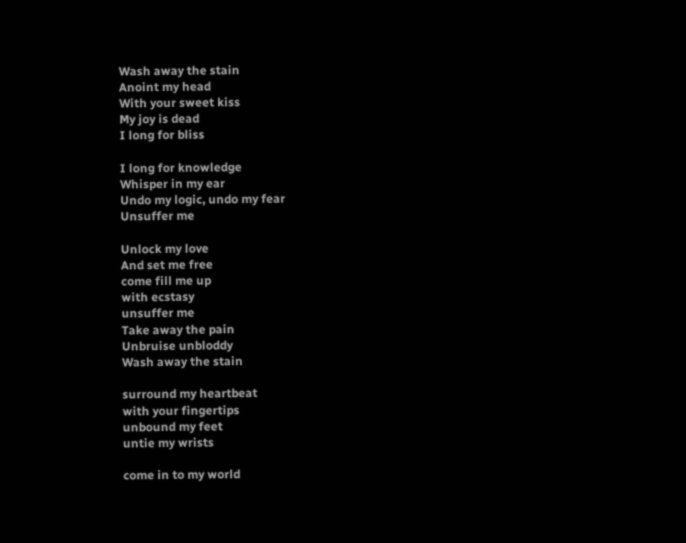Wash away the stain
Anoint my head
With your sweet kiss
My joy is dead
I long for bliss

I long for knowledge
Whisper in my ear
Undo my logic, undo my fear
Unsuffer me

Unlock my love
And set me free
come fill me up
with ecstasy
unsuffer me
Take away the pain
Unbruise unbloddy
Wash away the stain

surround my heartbeat
with your fingertips
unbound my feet
untie my wrists

come in to my world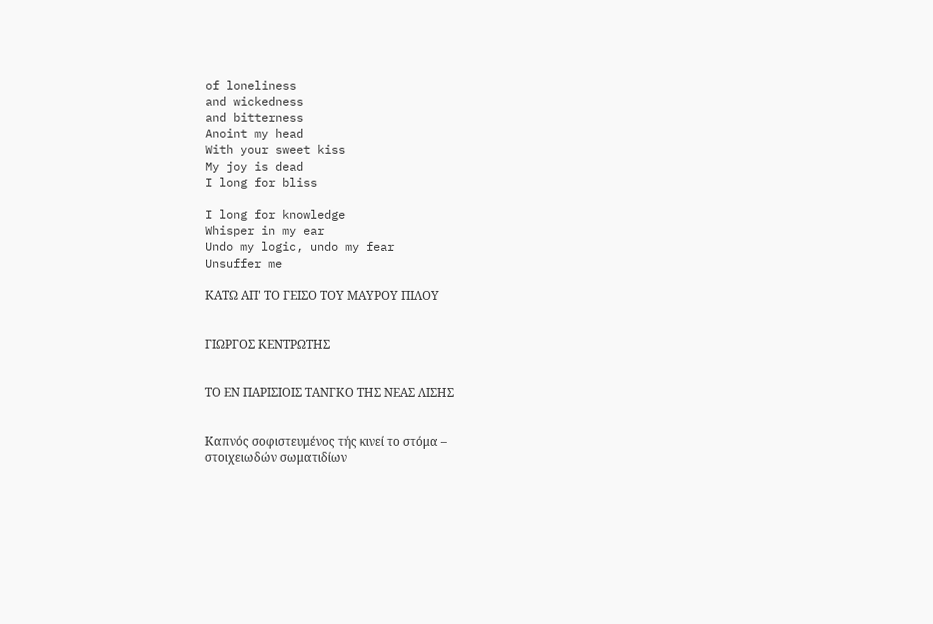of loneliness
and wickedness
and bitterness
Anoint my head
With your sweet kiss
My joy is dead
I long for bliss

I long for knowledge
Whisper in my ear
Undo my logic, undo my fear
Unsuffer me

ΚΑΤΩ ΑΠ' ΤΟ ΓΕΙΣΟ ΤΟΥ ΜΑΥΡΟΥ ΠΙΛΟΥ


ΓΙΩΡΓΟΣ ΚΕΝΤΡΩΤΗΣ


ΤΟ ΕΝ ΠΑΡΙΣΙΟΙΣ ΤΑΝΓΚΟ ΤΗΣ ΝΕΑΣ ΛΙΣΗΣ


Καπνός σοφιστευμένος τής κινεί το στόμα –
στοιχειωδών σωματιδίων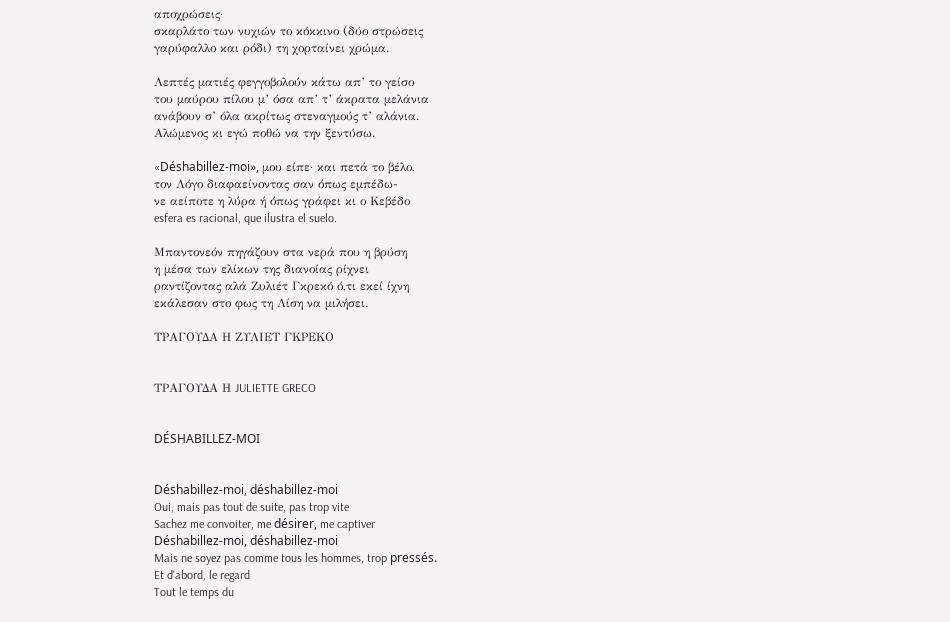αποχρώσεις·
σκαρλάτο των νυχιών το κόκκινο (δύο στρώσεις
γαρύφαλλο και ρόδι) τη χορταίνει χρώμα.

Λεπτές ματιές φεγγοβολούν κάτω απ’ το γείσο
του μαύρου πίλου μ’ όσα απ’ τ’ άκρατα μελάνια
ανάβουν σ’ όλα ακρίτως στεναγμούς τ’ αλάνια.
Αλώμενος κι εγώ ποθώ να την ξεντύσω.

«Déshabillez-moi», μου είπε· και πετά το βέλο,
τον Λόγο διαφαείνοντας σαν όπως εμπέδω-
νε αείποτε η λύρα ή όπως γράφει κι ο Κεβέδο
esfera es racional, que ilustra el suelo.

Μπαντονεόν πηγάζουν στα νερά που η βρύση
η μέσα των ελίκων της διανοίας ρίχνει
ραντίζοντας αλά Ζυλιέτ Γκρεκό ό,τι εκεί ίχνη
εκάλεσαν στο φως τη Λίση να μιλήσει.

ΤΡΑΓΟΥΔΑ Η ΖΥΛΙΕΤ ΓΚΡΕΚΟ


ΤΡΑΓΟΥΔΑ Η JULIETTE GRECO


DÉSHABILLEZ-MOI


Déshabillez-moi, déshabillez-moi
Oui, mais pas tout de suite, pas trop vite
Sachez me convoiter, me désirer, me captiver
Déshabillez-moi, déshabillez-moi
Mais ne soyez pas comme tous les hommes, trop pressés.
Et d'abord, le regard
Tout le temps du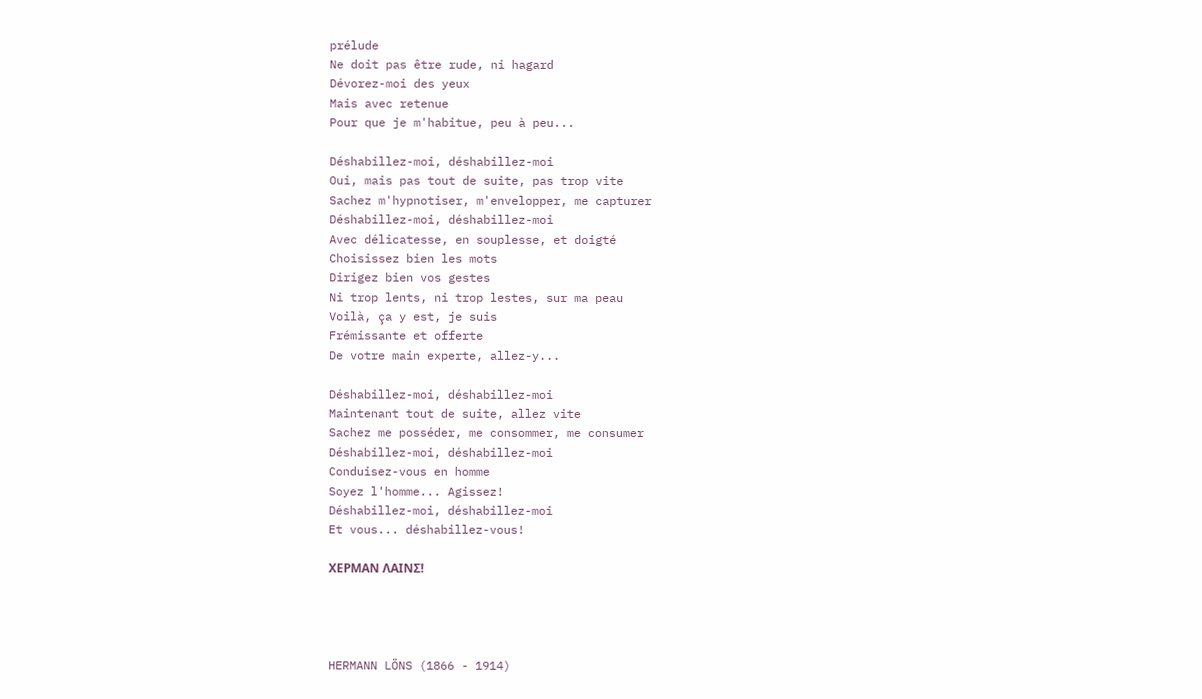prélude
Ne doit pas être rude, ni hagard
Dévorez-moi des yeux
Mais avec retenue
Pour que je m'habitue, peu à peu...

Déshabillez-moi, déshabillez-moi
Oui, mais pas tout de suite, pas trop vite
Sachez m'hypnotiser, m'envelopper, me capturer
Déshabillez-moi, déshabillez-moi
Avec délicatesse, en souplesse, et doigté
Choisissez bien les mots
Dirigez bien vos gestes
Ni trop lents, ni trop lestes, sur ma peau
Voilà, ça y est, je suis
Frémissante et offerte
De votre main experte, allez-y...

Déshabillez-moi, déshabillez-moi
Maintenant tout de suite, allez vite
Sachez me posséder, me consommer, me consumer
Déshabillez-moi, déshabillez-moi
Conduisez-vous en homme
Soyez l'homme... Agissez!
Déshabillez-moi, déshabillez-moi
Et vous... déshabillez-vous!

ΧΕΡΜΑΝ ΛΑΙΝΣ!




HERMANN LÖNS (1866 - 1914)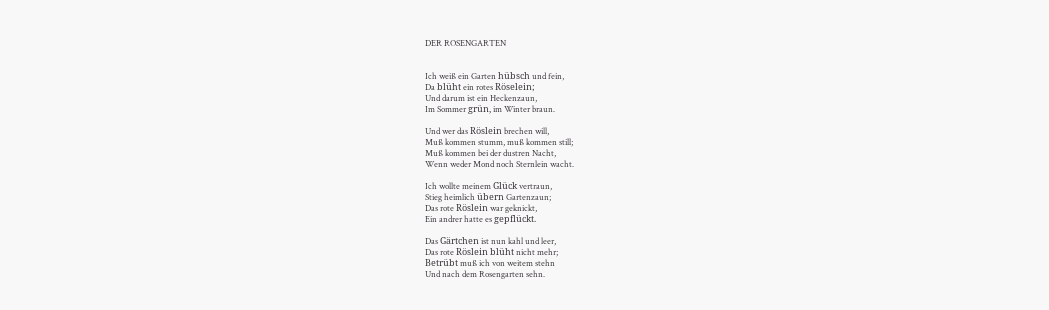DER ROSENGARTEN


Ich weiß ein Garten hübsch und fein,
Da blüht ein rotes Röselein;
Und darum ist ein Heckenzaun,
Im Sommer grün, im Winter braun.

Und wer das Röslein brechen will,
Muß kommen stumm, muß kommen still;
Muß kommen bei der dustren Nacht,
Wenn weder Mond noch Sternlein wacht.

Ich wollte meinem Glück vertraun,
Stieg heimlich übern Gartenzaun;
Das rote Röslein war geknickt,
Ein andrer hatte es gepflückt.

Das Gärtchen ist nun kahl und leer,
Das rote Röslein blüht nicht mehr;
Betrübt muß ich von weitem stehn
Und nach dem Rosengarten sehn.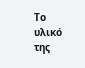Το υλικό της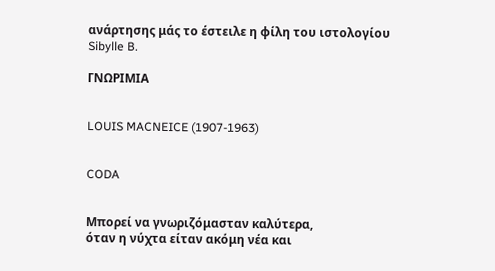ανάρτησης μάς το έστειλε η φίλη του ιστολογίου Sibylle B.

ΓΝΩΡΙΜΙΑ


LOUIS MACNEICE (1907-1963)


CODA


Μπορεί να γνωριζόμασταν καλύτερα,
όταν η νύχτα είταν ακόμη νέα και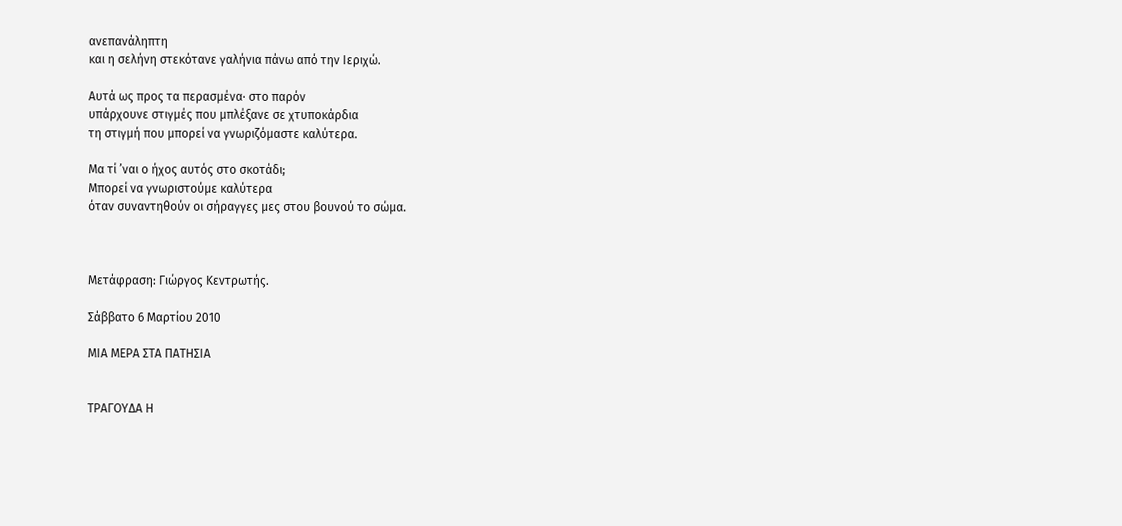ανεπανάληπτη
και η σελήνη στεκότανε γαλήνια πάνω από την Ιεριχώ.

Αυτά ως προς τα περασμένα· στο παρόν
υπάρχουνε στιγμές που μπλέξανε σε χτυποκάρδια
τη στιγμή που μπορεί να γνωριζόμαστε καλύτερα.

Μα τί ’ναι ο ήχος αυτός στο σκοτάδι;
Μπορεί να γνωριστούμε καλύτερα
όταν συναντηθούν οι σήραγγες μες στου βουνού το σώμα.



Μετάφραση: Γιώργος Κεντρωτής.

Σάββατο 6 Μαρτίου 2010

ΜΙΑ ΜΕΡΑ ΣΤΑ ΠΑΤΗΣΙΑ


ΤΡΑΓΟΥΔΑ Η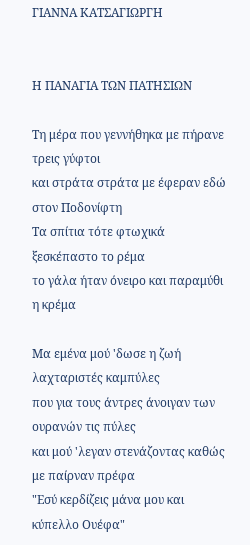ΓΙΑΝΝΑ ΚΑΤΣΑΓΙΩΡΓΗ


Η ΠΑΝΑΓΙΑ ΤΩΝ ΠΑΤΗΣΙΩΝ

Τη μέρα που γεννήθηκα με πήρανε τρεις γύφτοι
και στράτα στράτα με έφεραν εδώ στον Ποδονίφτη
Τα σπίτια τότε φτωχικά ξεσκέπαστο το ρέμα
το γάλα ήταν όνειρο και παραμύθι η κρέμα

Μα εμένα μού 'δωσε η ζωή λαχταριστές καμπύλες
που για τους άντρες άνοιγαν των ουρανών τις πύλες
και μού 'λεγαν στενάζοντας καθώς με παίρναν πρέφα
"Εσύ κερδίζεις μάνα μου και κύπελλο Ουέφα"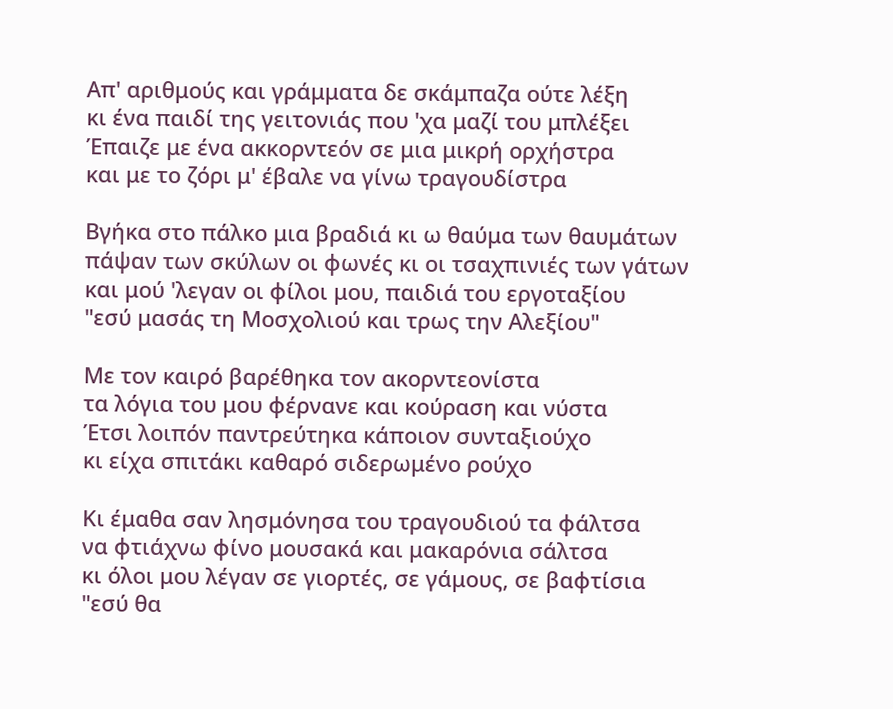Απ' αριθμούς και γράμματα δε σκάμπαζα ούτε λέξη
κι ένα παιδί της γειτονιάς που 'χα μαζί του μπλέξει
Έπαιζε με ένα ακκορντεόν σε μια μικρή ορχήστρα
και με το ζόρι μ' έβαλε να γίνω τραγουδίστρα

Βγήκα στο πάλκο μια βραδιά κι ω θαύμα των θαυμάτων
πάψαν των σκύλων οι φωνές κι οι τσαχπινιές των γάτων
και μού 'λεγαν οι φίλοι μου, παιδιά του εργοταξίου
"εσύ μασάς τη Μοσχολιού και τρως την Αλεξίου"

Με τον καιρό βαρέθηκα τον ακορντεονίστα
τα λόγια του μου φέρνανε και κούραση και νύστα
Έτσι λοιπόν παντρεύτηκα κάποιον συνταξιούχο
κι είχα σπιτάκι καθαρό σιδερωμένο ρούχο

Κι έμαθα σαν λησμόνησα του τραγουδιού τα φάλτσα
να φτιάχνω φίνο μουσακά και μακαρόνια σάλτσα
κι όλοι μου λέγαν σε γιορτές, σε γάμους, σε βαφτίσια
"εσύ θα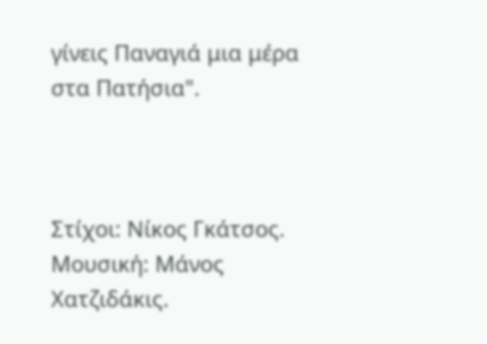γίνεις Παναγιά μια μέρα στα Πατήσια".



Στίχοι: Νίκος Γκάτσος.
Μουσική: Μάνος Χατζιδάκις.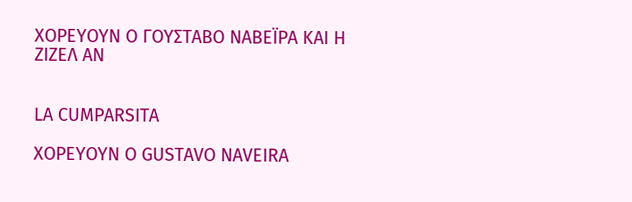ΧΟΡΕΥΟΥΝ Ο ΓΟΥΣΤΑΒΟ ΝΑΒΕΪΡΑ ΚΑΙ Η ΖΙΖΕΛ ΑΝ


LA CUMPARSITA

ΧΟΡΕΥΟΥΝ Ο GUSTAVO NAVEIRA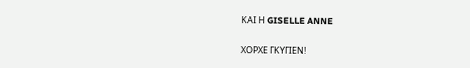ΚΑΙ Η GISELLE ANNE

ΧΟΡΧΕ ΓΚΥΓΙΕΝ!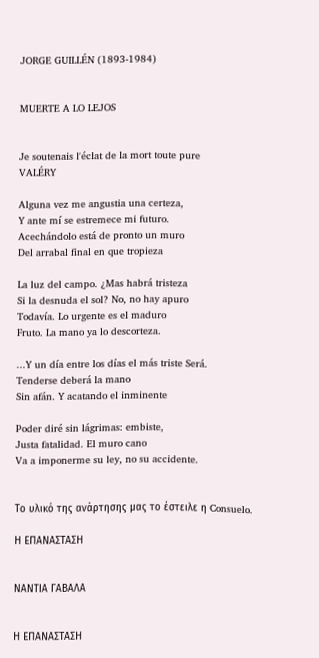JORGE GUILLÉN (1893-1984)


MUERTE A LO LEJOS


Je soutenais l'éclat de la mort toute pure
VALÉRY

Alguna vez me angustia una certeza,
Y ante mí se estremece mi futuro.
Acechándolo está de pronto un muro
Del arrabal final en que tropieza

La luz del campo. ¿Mas habrá tristeza
Si la desnuda el sol? No, no hay apuro
Todavía. Lo urgente es el maduro
Fruto. La mano ya lo descorteza.

...Y un día entre los días el más triste Será.
Tenderse deberá la mano
Sin afán. Y acatando el inminente

Poder diré sin lágrimas: embiste,
Justa fatalidad. El muro cano
Va a imponerme su ley, no su accidente.


Το υλικό της ανάρτησης μας το έστειλε η Consuelo.

Η ΕΠΑΝΑΣΤΑΣΗ


ΝΑΝΤΙΑ ΓΑΒΑΛΑ


Η ΕΠΑΝΑΣΤΑΣΗ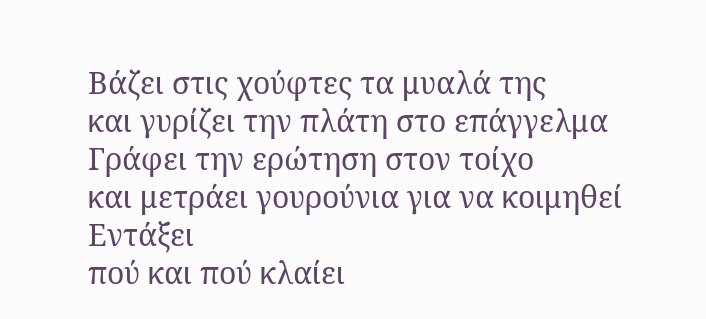Βάζει στις χούφτες τα μυαλά της
και γυρίζει την πλάτη στο επάγγελμα
Γράφει την ερώτηση στον τοίχο
και μετράει γουρούνια για να κοιμηθεί
Εντάξει
πού και πού κλαίει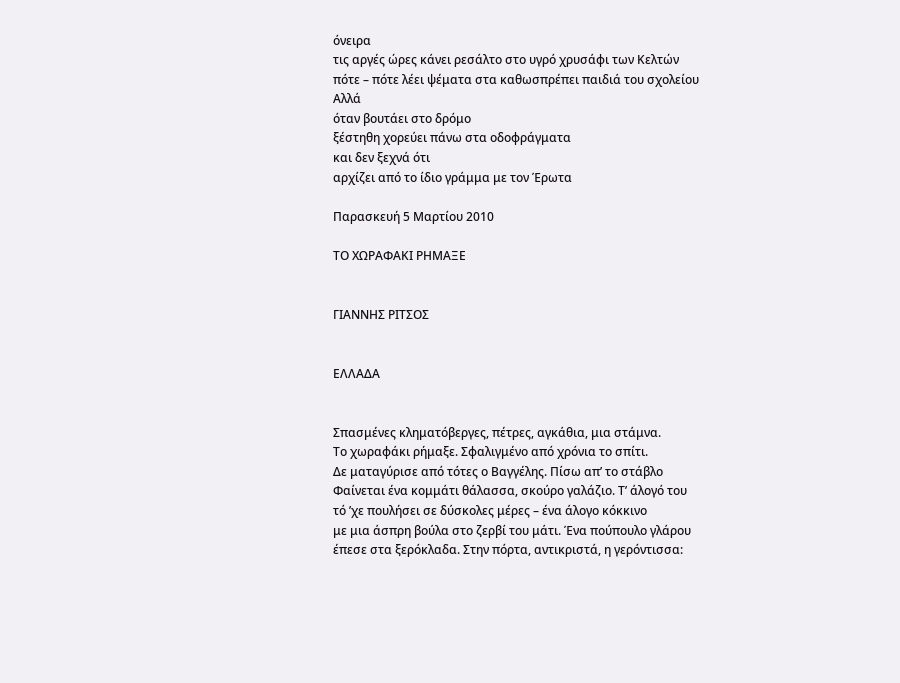όνειρα
τις αργές ώρες κάνει ρεσάλτο στο υγρό χρυσάφι των Κελτών
πότε – πότε λέει ψέματα στα καθωσπρέπει παιδιά του σχολείου
Αλλά
όταν βουτάει στο δρόμο
ξέστηθη χορεύει πάνω στα οδοφράγματα
και δεν ξεχνά ότι
αρχίζει από το ίδιο γράμμα με τον Έρωτα

Παρασκευή 5 Μαρτίου 2010

ΤΟ ΧΩΡΑΦΑΚΙ ΡΗΜΑΞΕ


ΓΙΑΝΝΗΣ ΡΙΤΣΟΣ


ΕΛΛΑΔΑ


Σπασμένες κληματόβεργες, πέτρες, αγκάθια, μια στάμνα.
Το χωραφάκι ρήμαξε. Σφαλιγμένο από χρόνια το σπίτι.
Δε ματαγύρισε από τότες ο Βαγγέλης. Πίσω απ’ το στάβλο
Φαίνεται ένα κομμάτι θάλασσα, σκούρο γαλάζιο. Τ’ άλογό του
τό ’χε πουλήσει σε δύσκολες μέρες – ένα άλογο κόκκινο
με μια άσπρη βούλα στο ζερβί του μάτι. Ένα πούπουλο γλάρου
έπεσε στα ξερόκλαδα. Στην πόρτα, αντικριστά, η γερόντισσα: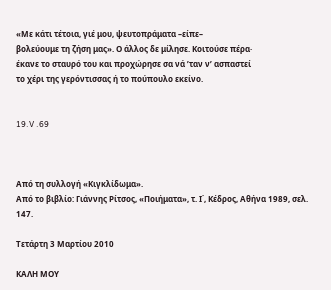«Με κάτι τέτοια, γιέ μου, ψευτοπράματα –είπε–
βολεύουμε τη ζήση μας». Ο άλλος δε μίλησε. Κοιτούσε πέρα·
έκανε το σταυρό του και προχώρησε σα νά ’ταν ν’ ασπαστεί
το χέρι της γερόντισσας ή το πούπουλο εκείνο.


19.V .69



Από τη συλλογή «Κιγκλίδωμα».
Από το βιβλίο: Γιάννης Ρίτσος, «Ποιήματα», τ. Ι΄, Κέδρος, Αθήνα 1989, σελ. 147.

Τετάρτη 3 Μαρτίου 2010

ΚΑΛΗ ΜΟΥ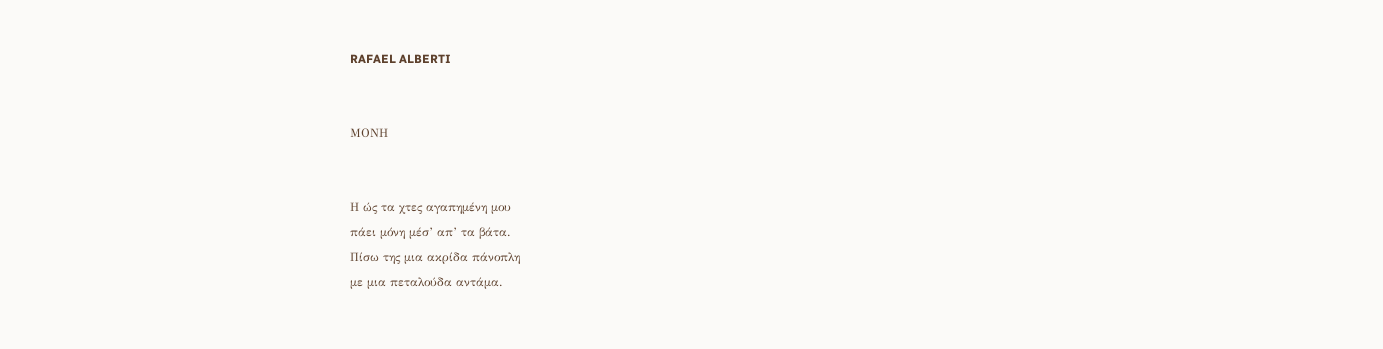RAFAEL ALBERTI


ΜΟΝΗ


Η ώς τα χτες αγαπημένη μου
πάει μόνη μέσ’ απ’ τα βάτα.
Πίσω της μια ακρίδα πάνοπλη
με μια πεταλούδα αντάμα.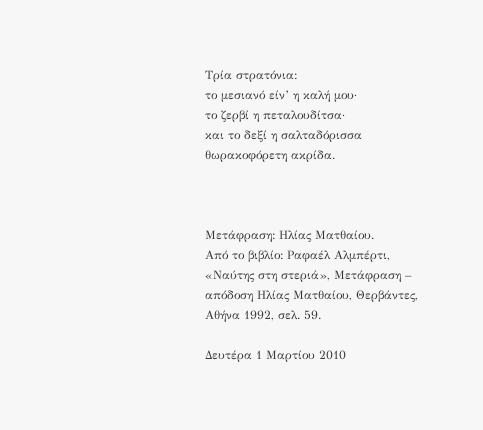Τρία στρατόνια:
το μεσιανό είν’ η καλή μου·
το ζερβί η πεταλουδίτσα·
και το δεξί η σαλταδόρισσα
θωρακοφόρετη ακρίδα.



Μετάφραση: Ηλίας Ματθαίου.
Από το βιβλίο: Ραφαέλ Αλμπέρτι, «Ναύτης στη στεριά», Μετάφραση – απόδοση Ηλίας Ματθαίου, Θερβάντες, Αθήνα 1992, σελ. 59.

Δευτέρα 1 Μαρτίου 2010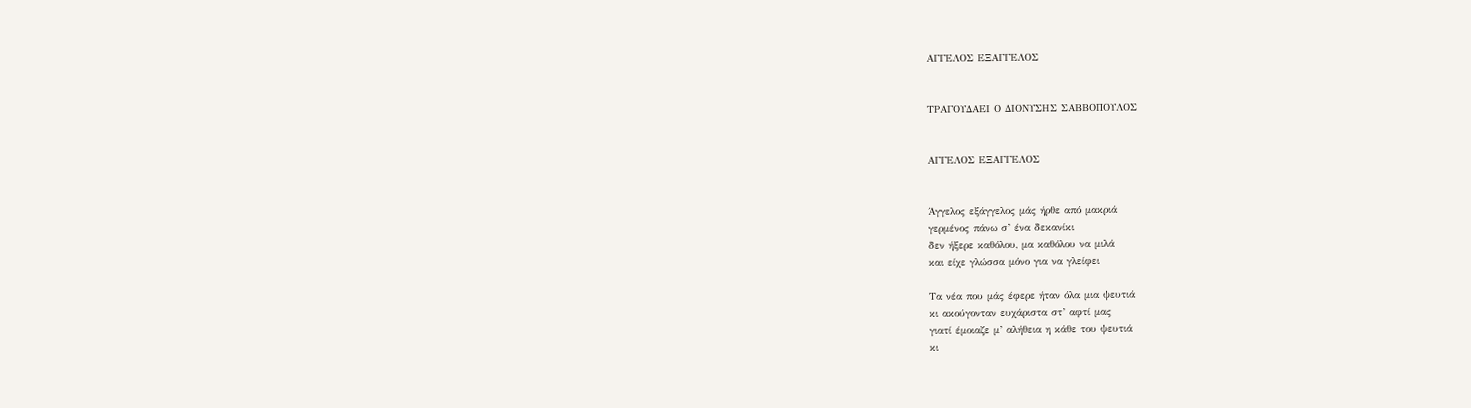ΑΓΓΕΛΟΣ ΕΞΑΓΓΕΛΟΣ


ΤΡΑΓΟΥΔΑΕΙ Ο ΔΙΟΝΥΣΗΣ ΣΑΒΒΟΠΟΥΛΟΣ


ΑΓΓΕΛΟΣ ΕΞΑΓΓΕΛΟΣ


Άγγελος εξάγγελος μάς ήρθε από μακριά
γερμένος πάνω σ’ ένα δεκανίκι
δεν ήξερε καθόλου, μα καθόλου να μιλά
και είχε γλώσσα μόνο για να γλείφει

Τα νέα που μάς έφερε ήταν όλα μια ψευτιά
κι ακούγονταν ευχάριστα στ’ αφτί μας
γιατί έμοιαζε μ’ αλήθεια η κάθε του ψευτιά
κι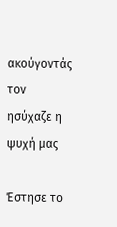ακούγοντάς τον ησύχαζε η ψυχή μας

Έστησε το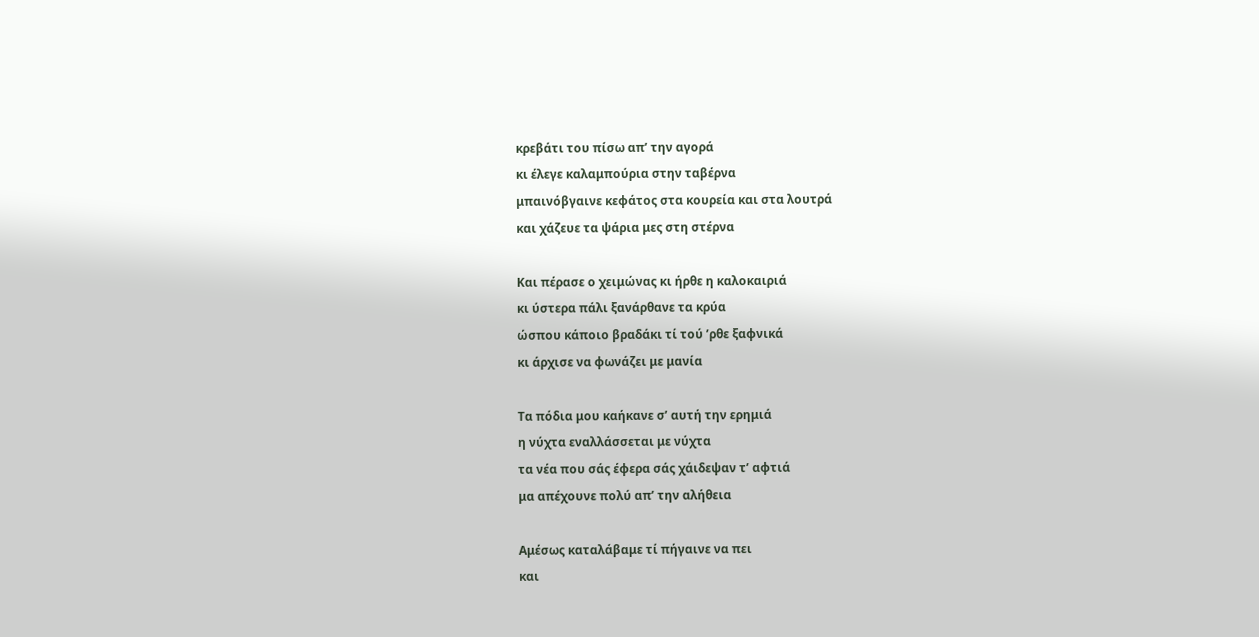κρεβάτι του πίσω απ’ την αγορά
κι έλεγε καλαμπούρια στην ταβέρνα
μπαινόβγαινε κεφάτος στα κουρεία και στα λουτρά
και χάζευε τα ψάρια μες στη στέρνα

Και πέρασε ο χειμώνας κι ήρθε η καλοκαιριά
κι ύστερα πάλι ξανάρθανε τα κρύα
ώσπου κάποιο βραδάκι τί τού ’ρθε ξαφνικά
κι άρχισε να φωνάζει με μανία

Τα πόδια μου καήκανε σ’ αυτή την ερημιά
η νύχτα εναλλάσσεται με νύχτα
τα νέα που σάς έφερα σάς χάιδεψαν τ’ αφτιά
μα απέχουνε πολύ απ’ την αλήθεια

Αμέσως καταλάβαμε τί πήγαινε να πει
και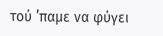τού ’παμε να φύγει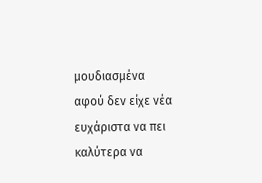μουδιασμένα
αφού δεν είχε νέα ευχάριστα να πει
καλύτερα να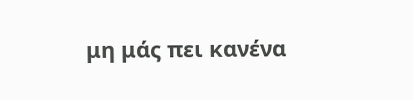μη μάς πει κανένα